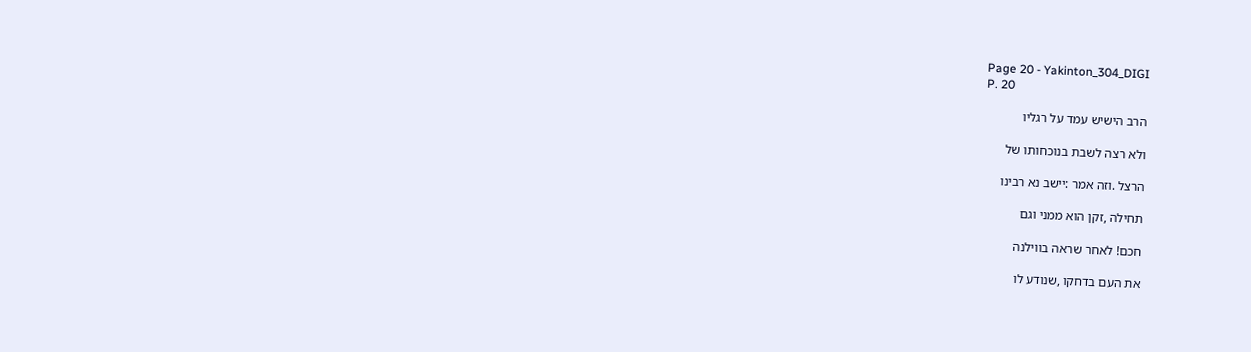Page 20 - Yakinton_304_DIGI
P. 20

הרב הישיש עמד על רגליו

ולא רצה לשבת בנוכחותו של

הרצל .וזה אמר :יישב נא רבינו

תחילה ,זקן הוא ממני וגם

חכם! לאחר שראה בווילנה

את העם בדחקו ,שנודע לו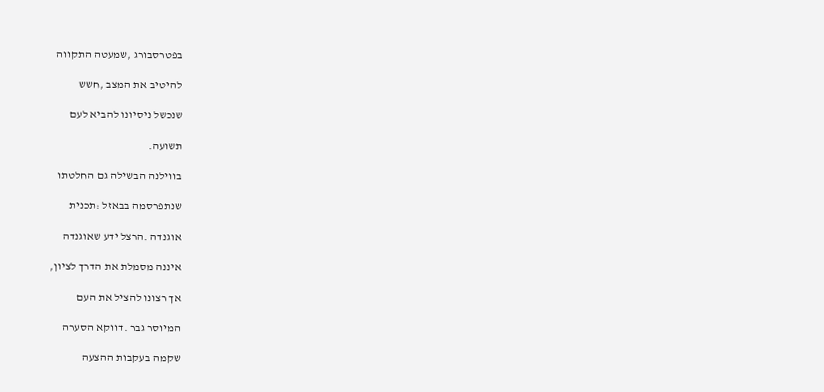בפטרסבורג ,שמעטה התקווה

להיטיב את המצב ,חשש

שנכשל ניסיונו להביא לעם

תשועה.

בווילנה הבשילה גם החלטתו

שנתפרסמה בבאזל :תכנית

אוגנדה .הרצל ידע שאוגנדה

איננה מסמלת את הדרך לציון,

אך רצונו להציל את העם

המיוסר גבר .דווקא הסערה

שקמה בעקבות ההצעה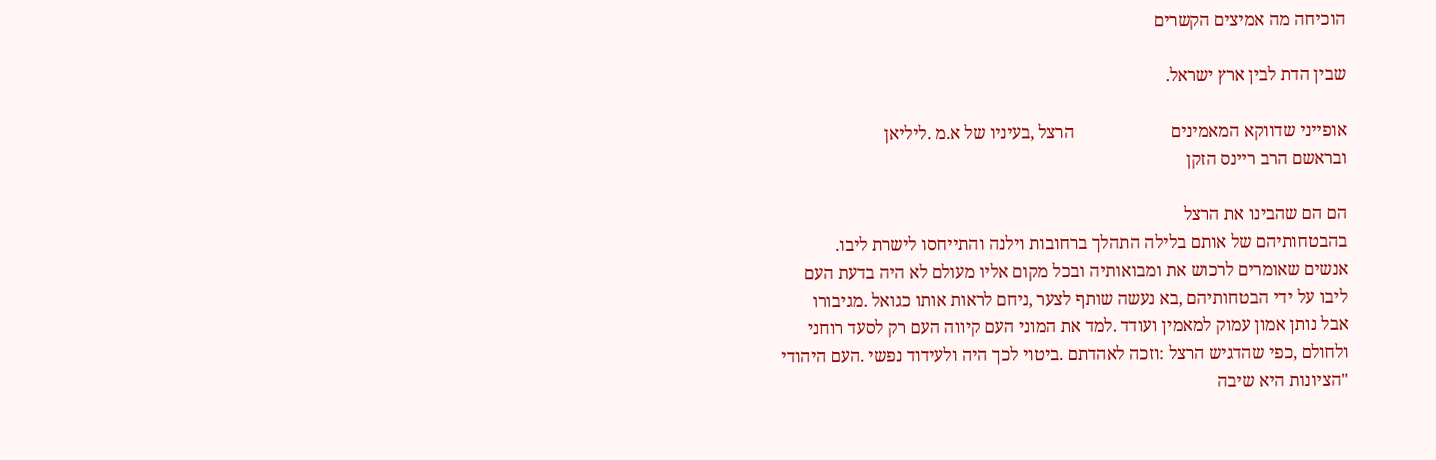הוכיחה מה אמיצים הקשרים

שבין הדת לבין ארץ ישראל.

אופייני שדווקא המאמינים                      הרצל ,בעיניו של א.מ .ליליאן
ובראשם הרב ריינס הזקן

הם הם שהבינו את הרצל
בהבטחותיהם של אותם בלילה התהלך ברחובות וילנה והתייחסו לישרת ליבו.
אנשים שאומרים לרכוש את ומבואותיה ובכל מקום אליו מעולם לא היה בדעת העם
ליבו על ידי הבטחותיהם ,בא נעשה שותף לצער ,ניחם לראות אותו כגואל .מגיבורו
אבל נותן אמון עמוק למאמין ועודד .למד את המוני העם קיווה העם רק לסעד רוחני
ולחולם ,כפי שהדגיש הרצל :וזכה לאהדתם .ביטוי לכך היה ולעידוד נפשי .העם היהודי
"הציונות היא שיבה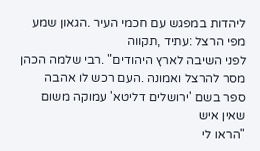ליהדות במפגש עם חכמי העיר .הגאון שמע מפי הרצל :עתיד ,תקווה
לפני השיבה לארץ היהודים" .רבי שלמה הכהן מסר להרצל ואמונה .העם רכש לו אהבה
ספר בשם 'ירושלים דליטא' עמוקה משום שאין איש
"הראו לי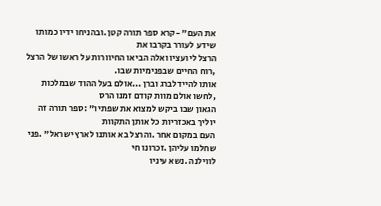את העם" -קרא ספר תורה קטן .ובהניחו ידיו כמותו שידע לעורר בקרבו את
הרצל ליועציו ואלה הביאו החיוורות על ראשו של הרצל ,רוח החיים שבפנימיות שבו.
אותו להיידלברג וברן ...אולם בעל ההוד שבמלכות ,לחשו אולם מוות קודם זמנו הרס
הגאון שבו ביקש למצוא את שפתיו" :ספר תורה זה יוליך באכזריות כל אותן התקוות
העם במקום אחר .והרצל בא אותנו לארץ ישראל" .פני שחלמו עליהן .זכרונו חי
לווילנה .נשא עיניו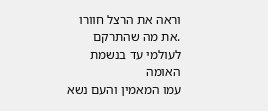וראה את הרצל חוורו .את מה שהתרקם לעולמי עד בנשמת האומה
עמו המאמין והעם נשא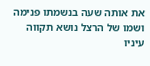את אותה שעה בנשמתו פנימה ושמו של הרצל נושא תקווה
עיניו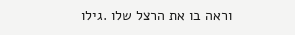וראה בו את הרצל שלו .גילו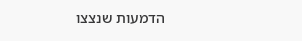הדמעות שנצצו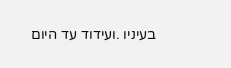בעיניו .ועידוד עד היום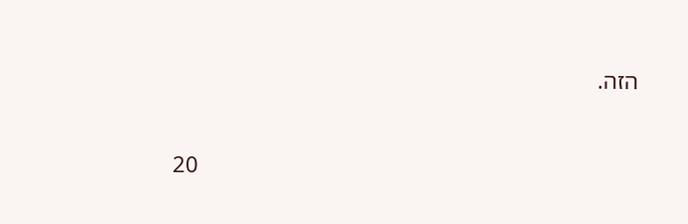הזה.

                                                                          20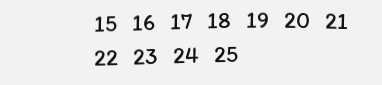15   16   17   18   19   20   21   22   23   24   25